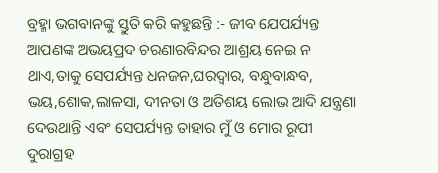ବ୍ରହ୍ମା ଭଗବାନଙ୍କୁ ସ୍ତୁତି କରି କହୁଛନ୍ତି :- ଜୀବ ଯେପର୍ଯ୍ୟନ୍ତ ଆପଣଙ୍କ ଅଭୟପ୍ରଦ ଚରଣାରବିନ୍ଦର ଆଶ୍ରୟ ନେଇ ନ ଥାଏ,ତାକୁ ସେପର୍ଯ୍ୟନ୍ତ ଧନଜନ,ଘରଦ୍ଵାର, ବନ୍ଧୁବାନ୍ଧବ, ଭୟ,ଶୋକ,ଲାଳସା, ଦୀନତା ଓ ଅତିଶୟ ଲୋଭ ଆଦି ଯନ୍ତ୍ରଣା ଦେଉଥାନ୍ତି ଏବଂ ସେପର୍ଯ୍ୟନ୍ତ ତାହାର ମୁଁ ଓ ମୋର ରୂପୀ ଦୁରାଗ୍ରହ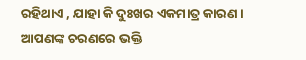ରହିଥାଏ , ଯାହା କି ଦୁଃଖର ଏକମାତ୍ର କାରଣ । ଆପଣଙ୍କ ଚରଣରେ ଭକ୍ତି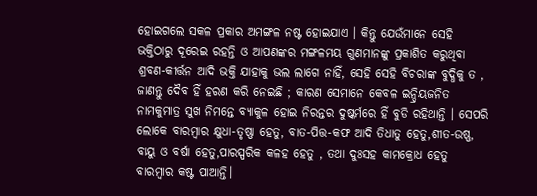ହୋଇଗଲେ ସକଳ ପ୍ରକାର ଅମଙ୍ଗଳ ନଷ୍ଟ ହୋଇଯାଏ । କିନ୍ତୁ ଯେଉଁମାନେ ସେହି ଭକ୍ତିଠାରୁ ଦୂରେଇ ରହନ୍ତି ଓ ଆପଣଙ୍କର ମଙ୍ଗଳମୟ ଗୁଣମାନଙ୍କୁ ପ୍ରକାଶିତ କରୁଥିବା ଶ୍ରବଣ-କୀର୍ତ୍ତନ ଆଦି ଭକ୍ତି ଯାହାକୁ ଭଲ ଲାଗେ ନାହିଁ, ସେହି ସେହି ବିଚରାଙ୍କ ବୁଦ୍ଧିକୁ ତ , ଜାଣନ୍ତୁ ଦୈବ ହିଁ ହରଣ କରି ନେଇଛି ; କାରଣ ସେମାନେ କେବଳ ଇନ୍ଦ୍ରିୟଜନିତ ନାମକୁମାତ୍ର ସୁଖ ନିମନ୍ତେ ବ୍ୟାକୁଳ ହୋଇ ନିରନ୍ତର ଦୁଷ୍କର୍ମରେ ହିଁ ବୁଡି ରହିଥାନ୍ତି । ସେପରି ଲୋକେ ବାରମ୍ବାର କ୍ଷୁଧା-ତୃଷ୍ଣା ହେତୁ, ବାତ-ପିତ୍ତ-କଫ ଆଦି ତିଧାତୁ ହେତୁ,ଶୀତ-ଉଷ୍ଣ, ବାୟୁ ଓ ବର୍ଷା ହେତୁ,ପାରସ୍ପରିକ କଳହ ହେତୁ , ତଥା ଦୁଃସହ କାମକ୍ରୋଧ ହେତୁ ବାରମ୍ବାର କଷ୍ଟ ପାଆନ୍ତି।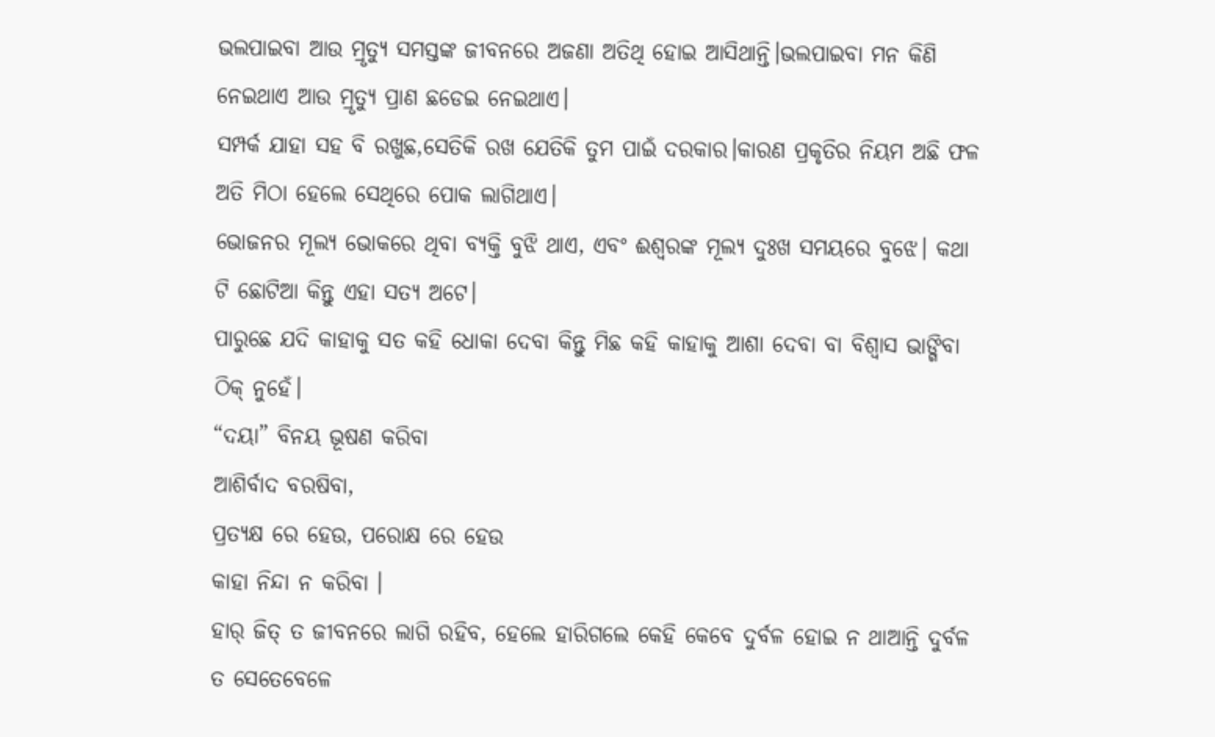ଭଲପାଇବା ଆଉ ମ୍ରୃତ୍ୟୁ ସମସ୍ତଙ୍କ ଜୀବନରେ ଅଜଣା ଅତିଥି ହୋଇ ଆସିଥାନ୍ତି।ଭଲପାଇବା ମନ କିଣି ନେଇଥାଏ ଆଉ ମ୍ରୃତ୍ୟୁ ପ୍ରାଣ ଛଡେଇ ନେଇଥାଏ।
ସମ୍ପର୍କ ଯାହା ସହ ବି ରଖୁଛ,ସେତିକି ରଖ ଯେତିକି ତୁମ ପାଇଁ ଦରକାର।କାରଣ ପ୍ରକୃତିର ନିୟମ ଅଛି ଫଳ ଅତି ମିଠା ହେଲେ ସେଥିରେ ପୋକ ଲାଗିଥାଏ।
ଭୋଜନର ମୂଲ୍ୟ ଭୋକରେ ଥିବା ବ୍ୟକ୍ତି ବୁଝି ଥାଏ, ଏବଂ ଈଶ୍ୱରଙ୍କ ମୂଲ୍ୟ ଦୁଃଖ ସମୟରେ ବୁଝେ। କଥା ଟି ଛୋଟିଆ କିନ୍ତୁ ଏହା ସତ୍ୟ ଅଟେ।
ପାରୁଛେ ଯଦି କାହାକୁ ସତ କହି ଧୋକା ଦେବା କିନ୍ତୁ ମିଛ କହି କାହାକୁ ଆଶା ଦେବା ବା ବିଶ୍ବାସ ଭାଙ୍ଗିବା ଠିକ୍ ନୁହେଁ।
“ଦୟା” ବିନୟ ଭୂଷଣ କରିବା
ଆଶିର୍ବାଦ ବରଷିବା,
ପ୍ରତ୍ୟକ୍ଷ ରେ ହେଉ, ପରୋକ୍ଷ ରେ ହେଉ
କାହା ନିନ୍ଦା ନ କରିବା ।
ହାର୍ ଜିତ୍ ତ ଜୀବନରେ ଲାଗି ରହିବ, ହେଲେ ହାରିଗଲେ କେହି କେବେ ଦୁର୍ବଳ ହୋଇ ନ ଥାଆନ୍ତି ଦୁର୍ବଳ ତ ସେତେବେଳେ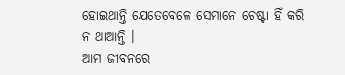ହୋଇଥାନ୍ତି ଯେତେବେଳେ ସେମାନେ ଚେଷ୍ଟା ହିଁ କରି ନ ଥାଆନ୍ତି ।
ଆମ ଜୀବନରେ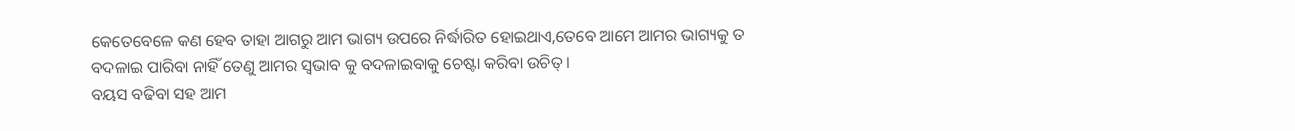କେତେବେଳେ କଣ ହେବ ତାହା ଆଗରୁ ଆମ ଭାଗ୍ୟ ଉପରେ ନିର୍ଦ୍ଧାରିତ ହୋଇଥାଏ,ତେବେ ଆମେ ଆମର ଭାଗ୍ୟକୁ ତ ବଦଳାଇ ପାରିବା ନାହିଁ ତେଣୁ ଆମର ସ୍ବଭାବ କୁ ବଦଳାଇବାକୁ ଚେଷ୍ଟା କରିବା ଉଚିତ୍ ।
ବୟସ ବଢିବା ସହ ଆମ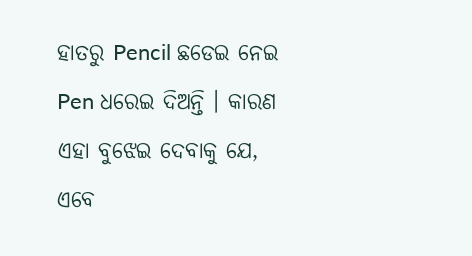ହାତରୁ Pencil ଛଡେଇ ନେଇ Pen ଧରେଇ ଦିଅନ୍ତି । କାରଣ ଏହା ବୁଝେଇ ଦେବାକୁ ଯେ, ଏବେ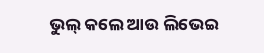ଭୁଲ୍ କଲେ ଆଉ ଲିଭେଇ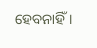ହେବନାହିଁ ।